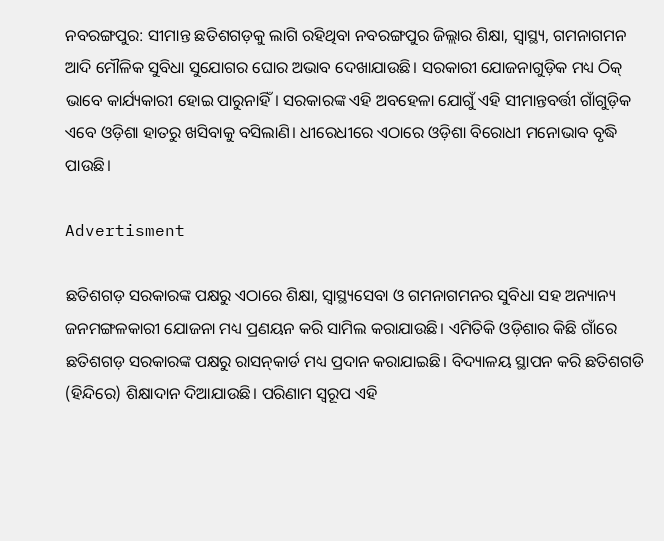ନବରଙ୍ଗପୁର: ସୀମାନ୍ତ ଛତିଶଗଡ଼କୁ ଲାଗି ରହିଥିବା ନବରଙ୍ଗପୁର ଜିଲ୍ଲାର ଶିକ୍ଷା, ସ୍ୱାସ୍ଥ୍ୟ, ଗମନାଗମନ ଆଦି ମୌଳିକ ସୁବିଧା ସୁଯୋଗର ଘୋର ଅଭାବ ଦେଖାଯାଉଛି। ସରକାରୀ ଯୋଜନାଗୁଡ଼ିକ ମଧ୍ୟ ଠିକ୍ ଭାବେ କାର୍ଯ୍ୟକାରୀ ହୋଇ ପାରୁନାହିଁ। ସରକାରଙ୍କ ଏହି ଅବହେଳା ଯୋଗୁଁ ଏହି ସୀମାନ୍ତବର୍ତ୍ତୀ ଗାଁଗୁଡ଼ିକ ଏବେ ଓଡ଼ିଶା ହାତରୁ ଖସିବାକୁ ବସିଲାଣି। ଧୀରେଧୀରେ ଏଠାରେ ଓଡ଼ିଶା ବିରୋଧୀ ମନୋଭାବ ବୃଦ୍ଧି ପାଉଛି।

Advertisment

ଛତିଶଗଡ଼ ସରକାରଙ୍କ ପକ୍ଷରୁ ଏଠାରେ ଶିକ୍ଷା, ସ୍ବାସ୍ଥ୍ୟସେବା ଓ ଗମନାଗମନର ସୁବିଧା ସହ ଅନ୍ୟାନ୍ୟ ଜନମଙ୍ଗଳକାରୀ ଯୋଜନା ମଧ୍ୟ ପ୍ରଣୟନ କରି ସାମିଲ କରାଯାଉଛି। ଏମିତିକି ଓଡ଼ିଶାର କିଛି ଗାଁରେ ଛତିଶଗଡ଼ ସରକାରଙ୍କ ପକ୍ଷରୁ ରାସନ୍‌କାର୍ଡ ମଧ୍ୟ ପ୍ରଦାନ କରାଯାଇଛି। ବିଦ୍ୟାଳୟ ସ୍ଥାପନ କରି ଛତିଶଗଡି (ହିନ୍ଦିରେ) ଶିକ୍ଷାଦାନ ଦିଆଯାଉଛି। ପରିଣାମ ସ୍ବରୂପ ଏହି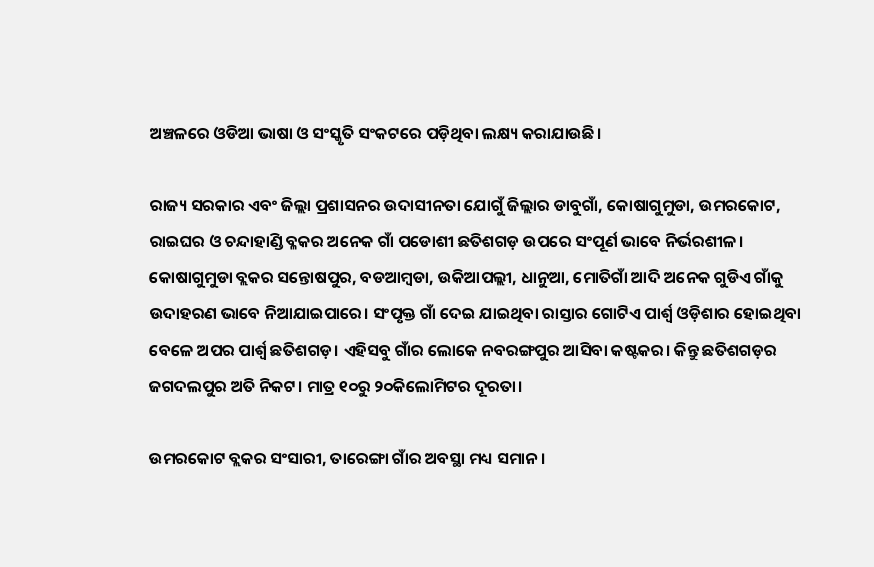ଅଞ୍ଚଳରେ ଓଡିଆ ଭାଷା ଓ ସଂସ୍କୃତି ସଂକଟରେ ପଡ଼ିଥିବା ଲକ୍ଷ୍ୟ କରାଯାଉଛି।

ରାଜ୍ୟ ସରକାର ଏବଂ ଜିଲ୍ଲା ପ୍ରଶାସନର ଉଦାସୀନତା ଯୋଗୁଁ ଜିଲ୍ଲାର ଡାବୁଗାଁ, କୋଷାଗୁମୁଡା, ଉମରକୋଟ, ରାଇଘର ଓ ଚନ୍ଦାହାଣ୍ଡି ବ୍ଳକର ଅନେକ ଗାଁ ପଡୋଶୀ ଛତିଶଗଡ଼ ଉପରେ ସଂପୂର୍ଣ ଭାବେ ନିର୍ଭରଶୀଳ। କୋଷାଗୁମୁଡା ବ୍ଲକର ସନ୍ତୋଷପୁର, ବଡଆମ୍ବଡା, ଉକିଆପଲ୍ଲୀ, ଧାନୁଆ, ମୋତିଗାଁ ଆଦି ଅନେକ ଗୁଡିଏ ଗାଁକୁ ଉଦାହରଣ ଭାବେ ନିଆଯାଇପାରେ। ସଂପୃକ୍ତ ଗାଁ ଦେଇ ଯାଇଥିବା ରାସ୍ତାର ଗୋଟିଏ ପାର୍ଶ୍ବ ଓଡ଼ିଶାର ହୋଇଥିବା ବେଳେ ଅପର ପାର୍ଶ୍ଵ ଛତିଶଗଡ଼। ଏହିସବୁ ଗାଁର ଲୋକେ ନବରଙ୍ଗପୁର ଆସିବା କଷ୍ଟକର। କିନ୍ତୁ ଛତିଶଗଡ଼ର ଜଗଦଲପୁର ଅତି ନିକଟ। ମାତ୍ର ୧୦ରୁ ୨୦କିଲୋମିଟର ଦୂରତା।

ଉମରକୋଟ ବ୍ଲକର ସଂସାରୀ, ତାରେଙ୍ଗା ଗାଁର ଅବସ୍ଥା ମଧ୍ୟ ସମାନ।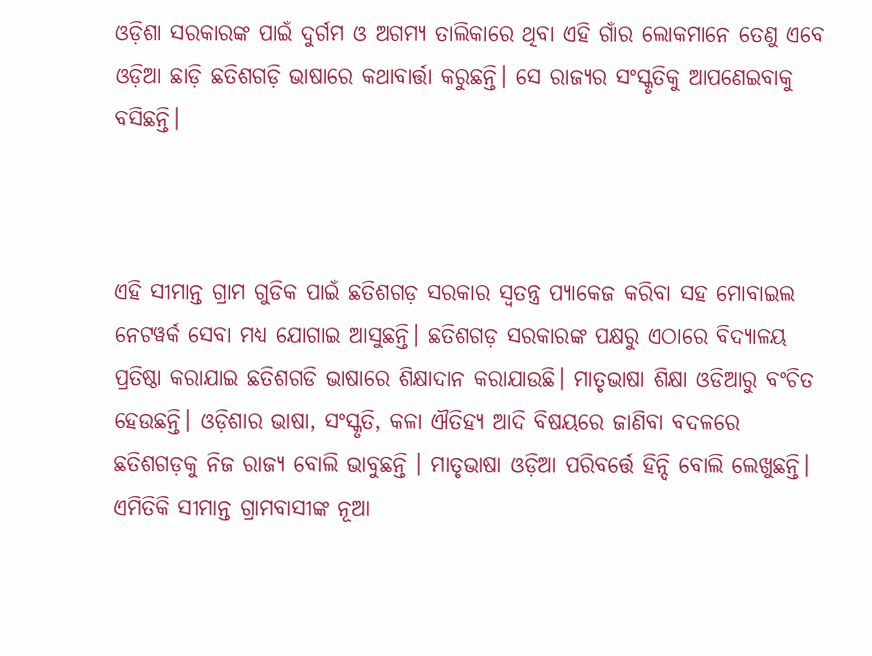ଓଡ଼ିଶା ସରକାରଙ୍କ ପାଇଁ ଦୁର୍ଗମ ଓ ଅଗମ୍ୟ ତାଲିକାରେ ଥିବା ଏହି ଗାଁର ଲୋକମାନେ ତେଣୁ ଏବେ ଓଡ଼ିଆ ଛାଡ଼ି ଛତିଶଗଡ଼ି ଭାଷାରେ କଥାବାର୍ତ୍ତା କରୁଛନ୍ତି। ସେ ରାଜ୍ୟର ସଂସ୍କୃତିକୁ ଆପଣେଇବାକୁ ବସିଛନ୍ତି।



ଏହି ସୀମାନ୍ତ ଗ୍ରାମ ଗୁଡିକ ପାଇଁ ଛତିଶଗଡ଼ ସରକାର ସ୍ବତନ୍ତ୍ର ପ୍ୟାକେଜ କରିବା ସହ ମୋବାଇଲ ନେଟୱର୍କ ସେବା ମଧ୍ୟ ଯୋଗାଇ ଆସୁଛନ୍ତି। ଛତିଶଗଡ଼ ସରକାରଙ୍କ ପକ୍ଷରୁ ଏଠାରେ ବିଦ୍ୟାଳୟ ପ୍ରତିଷ୍ଠା କରାଯାଇ ଛତିଶଗଡି ଭାଷାରେ ଶିକ୍ଷାଦାନ କରାଯାଉଛି। ମାତୃଭାଷା ଶିକ୍ଷା ଓଡିଆରୁ ବଂଚିତ ହେଉଛନ୍ତି। ଓଡ଼ିଶାର ଭାଷା, ସଂସ୍କୃତି, କଳା ଐତିହ୍ୟ ଆଦି ବିଷୟରେ ଜାଣିବା ବଦଳରେ ଛତିଶଗଡ଼କୁ ନିଜ ରାଜ୍ୟ ବୋଲି ଭାବୁଛନ୍ତି । ମାତୃଭାଷା ଓଡ଼ିଆ ପରିବର୍ତ୍ତେ ହିନ୍ଦି ବୋଲି ଲେଖୁଛନ୍ତି। ଏମିତିକି ସୀମାନ୍ତ ଗ୍ରାମବାସୀଙ୍କ ନୂଆ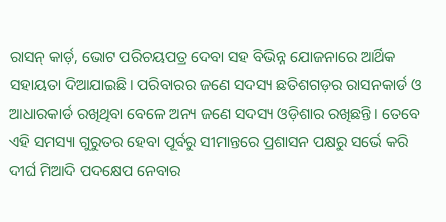ରାସନ୍ କାର୍ଡ଼, ଭୋଟ ପରିଚୟପତ୍ର ଦେବା ସହ ବିଭିନ୍ନ ଯୋଜନାରେ ଆର୍ଥିକ ସହାୟତା ଦିଆଯାଇଛି। ପରିବାରର ଜଣେ ସଦସ୍ୟ ଛତିଶଗଡ଼ର ରାସନକାର୍ଡ ଓ ଆଧାରକାର୍ଡ ରଖିଥିବା ବେଳେ ଅନ୍ୟ ଜଣେ ସଦସ୍ୟ ଓଡ଼ିଶାର ରଖିଛନ୍ତି। ତେବେ ଏହି ସମସ୍ୟା ଗୁରୁତର ହେବା ପୂର୍ବରୁ ସୀମାନ୍ତରେ ପ୍ରଶାସନ ପକ୍ଷରୁ ସର୍ଭେ କରି ଦୀର୍ଘ ମିଆଦି ପଦକ୍ଷେପ ନେବାର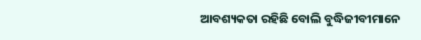ଆବଶ୍ୟକତା ରହିଛି ବୋଲି ବୁଦ୍ଧିଜୀବୀମାନେ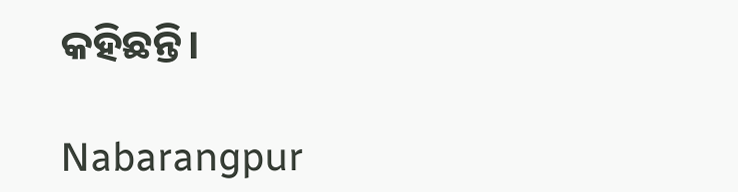କହିଛନ୍ତି।

Nabarangpur